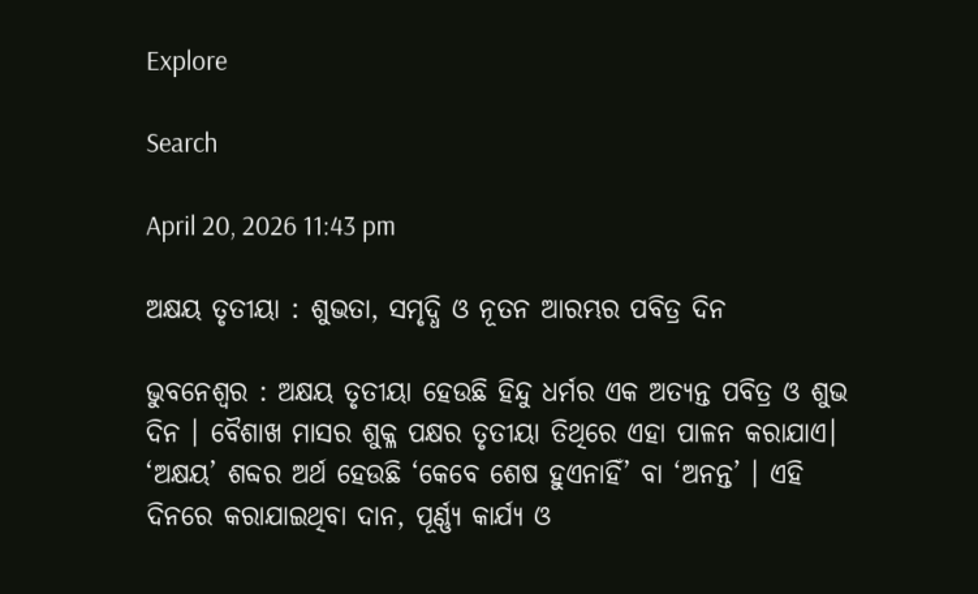Explore

Search

April 20, 2026 11:43 pm

ଅକ୍ଷୟ ତୃତୀୟା : ଶୁଭତା, ସମୃଦ୍ଧି ଓ ନୂତନ ଆରମ୍ଭର ପବିତ୍ର ଦିନ

ଭୁବନେଶ୍ୱର : ଅକ୍ଷୟ ତୃତୀୟା ହେଉଛି ହିନ୍ଦୁ ଧର୍ମର ଏକ ଅତ୍ୟନ୍ତ ପବିତ୍ର ଓ ଶୁଭ ଦିନ । ବୈଶାଖ ମାସର ଶୁକ୍ଳ ପକ୍ଷର ତୃତୀୟା ତିଥିରେ ଏହା ପାଳନ କରାଯାଏ। ‘ଅକ୍ଷୟ’ ଶବ୍ଦର ଅର୍ଥ ହେଉଛି ‘କେବେ ଶେଷ ହୁଏନାହିଁ’ ବା ‘ଅନନ୍ତ’ । ଏହି ଦିନରେ କରାଯାଇଥିବା ଦାନ, ପୂର୍ଣ୍ଣ୍ୟ କାର୍ଯ୍ୟ ଓ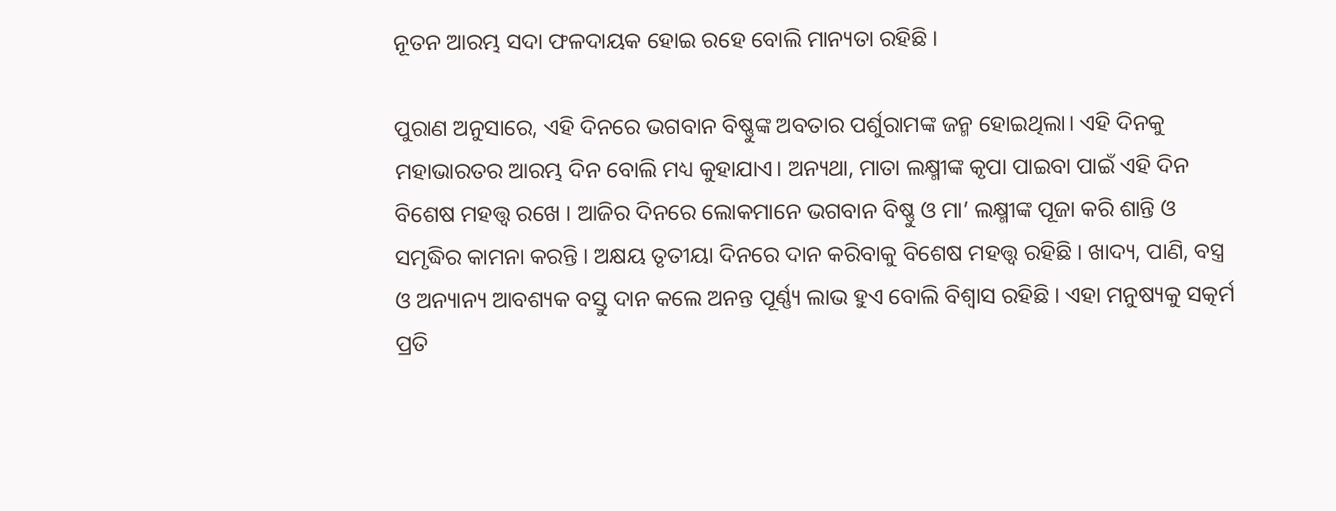ନୂତନ ଆରମ୍ଭ ସଦା ଫଳଦାୟକ ହୋଇ ରହେ ବୋଲି ମାନ୍ୟତା ରହିଛି ।

ପୁରାଣ ଅନୁସାରେ, ଏହି ଦିନରେ ଭଗବାନ ବିଷ୍ଣୁଙ୍କ ଅବତାର ପର୍ଶୁରାମଙ୍କ ଜନ୍ମ ହୋଇଥିଲା। ଏହି ଦିନକୁ ମହାଭାରତର ଆରମ୍ଭ ଦିନ ବୋଲି ମଧ୍ୟ କୁହାଯାଏ। ଅନ୍ୟଥା, ମାତା ଲକ୍ଷ୍ମୀଙ୍କ କୃପା ପାଇବା ପାଇଁ ଏହି ଦିନ ବିଶେଷ ମହତ୍ତ୍ୱ ରଖେ । ଆଜିର ଦିନରେ ଲୋକମାନେ ଭଗବାନ ବିଷ୍ଣୁ ଓ ମା’ ଲକ୍ଷ୍ମୀଙ୍କ ପୂଜା କରି ଶାନ୍ତି ଓ ସମୃଦ୍ଧିର କାମନା କରନ୍ତି । ଅକ୍ଷୟ ତୃତୀୟା ଦିନରେ ଦାନ କରିବାକୁ ବିଶେଷ ମହତ୍ତ୍ୱ ରହିଛି । ଖାଦ୍ୟ, ପାଣି, ବସ୍ତ୍ର ଓ ଅନ୍ୟାନ୍ୟ ଆବଶ୍ୟକ ବସ୍ତୁ ଦାନ କଲେ ଅନନ୍ତ ପୂର୍ଣ୍ଣ୍ୟ ଲାଭ ହୁଏ ବୋଲି ବିଶ୍ୱାସ ରହିଛି । ଏହା ମନୁଷ୍ୟକୁ ସତ୍କର୍ମ ପ୍ରତି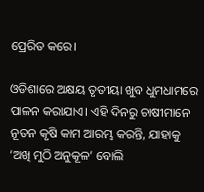ପ୍ରେରିତ କରେ।

ଓଡିଶାରେ ଅକ୍ଷୟ ତୃତୀୟା ଖୁବ ଧୁମଧାମରେ ପାଳନ କରାଯାଏ। ଏହି ଦିନରୁ ଚାଷୀମାନେ ନୂତନ କୃଷି କାମ ଆରମ୍ଭ କରନ୍ତି, ଯାହାକୁ ‘ଅଖି ମୁଠି ଅନୁକୂଳ’ ବୋଲି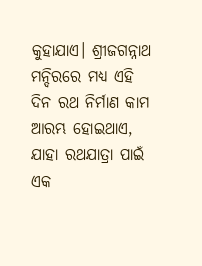କୁହାଯାଏ। ଶ୍ରୀଜଗନ୍ନାଥ ମନ୍ଦିରରେ ମଧ୍ୟ ଏହି ଦିନ ରଥ ନିର୍ମାଣ କାମ ଆରମ୍ଭ ହୋଇଥାଏ, ଯାହା ରଥଯାତ୍ରା ପାଇଁ ଏକ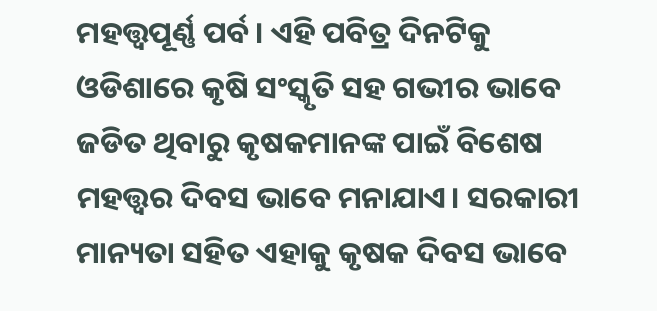ମହତ୍ତ୍ୱପୂର୍ଣ୍ଣ ପର୍ବ। ଏହି ପବିତ୍ର ଦିନଟିକୁ ଓଡିଶାରେ କୃଷି ସଂସ୍କୃତି ସହ ଗଭୀର ଭାବେ ଜଡିତ ଥିବାରୁ କୃଷକମାନଙ୍କ ପାଇଁ ବିଶେଷ ମହତ୍ତ୍ୱର ଦିବସ ଭାବେ ମନାଯାଏ। ସରକାରୀ ମାନ୍ୟତା ସହିତ ଏହାକୁ କୃଷକ ଦିବସ ଭାବେ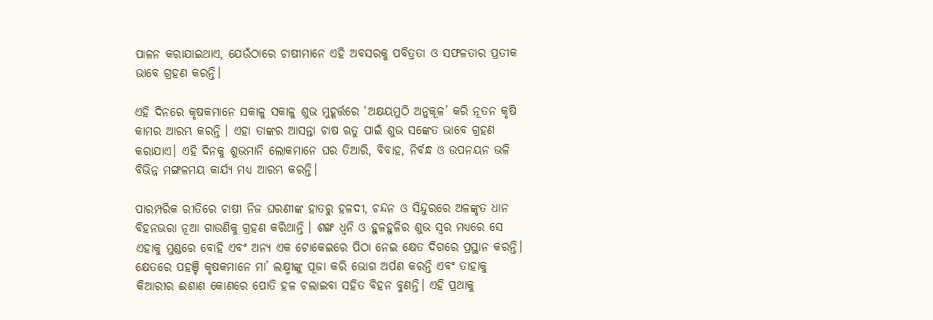ପାଳନ କରାଯାଇଥାଏ, ଯେଉଁଠାରେ ଚାଷୀମାନେ ଏହି ଅବସରକୁ ପବିତ୍ରତା ଓ ସଫଳତାର ପ୍ରତୀକ ଭାବେ ଗ୍ରହଣ କରନ୍ତି।

ଏହି ଦିନରେ କୃଷକମାନେ ସକାଳୁ ସକାଳୁ ଶୁଭ ମୁହୂର୍ତ୍ତରେ ‘ଅକ୍ଷୟମୁଠି ଅନୁକୂଳ’ କରି ନୂତନ କୃଷି କାମର ଆରମ୍ଭ କରନ୍ତି । ଏହା ତାଙ୍କର ଆସନ୍ତା ଚାଷ ଋତୁ ପାଇଁ ଶୁଭ ସଙ୍କେତ ଭାବେ ଗ୍ରହଣ କରାଯାଏ। ଏହି ଦିନକୁ ଶୁଭମାନି ଲୋକମାନେ ଘର ତିଆରି, ବିବାହ, ନିର୍ବନ୍ଧ ଓ ଉପନୟନ ଭଳି ବିଭିନ୍ନ ମଙ୍ଗଳମୟ କାର୍ଯ୍ୟ ମଧ୍ୟ ଆରମ୍ଭ କରନ୍ତି।

ପାରମ୍ପରିକ ରୀତିରେ ଚାଷୀ ନିଜ ଘରଣୀଙ୍କ ହାତରୁ ହଳଦୀ, ଚନ୍ଦନ ଓ ସିନ୍ଦୁରରେ ଅଳଙ୍କୃତ ଧାନ ବିହନଭରା ନୂଆ ଗାଉଣିକୁ ଗ୍ରହଣ କରିଥାନ୍ତି । ଶଙ୍ଖ ଧ୍ୱନି ଓ ହୁଳହୁଳିର ଶୁଭ ସ୍ୱର ମଧ୍ୟରେ ସେ ଏହାକୁ ମୁଣ୍ଡରେ ବୋହି ଏବଂ ଅନ୍ୟ ଏକ ଟୋକେଇରେ ପିଠା ନେଇ କ୍ଷେତ ଦିଗରେ ପ୍ରସ୍ଥାନ କରନ୍ତି। କ୍ଷେତରେ ପହଞ୍ଚି କୃଷକମାନେ ମା’ ଲକ୍ଷ୍ମୀଙ୍କୁ ପୂଜା କରି ଭୋଗ ଅର୍ପଣ କରନ୍ତି ଏବଂ ତାହାକୁ କିଆରୀର ଈଶାଣ କୋଣରେ ପୋତି ହଳ ଚଲାଇବା ସହିତ ବିହନ ବୁଣନ୍ତି। ଏହି ପ୍ରଥାକୁ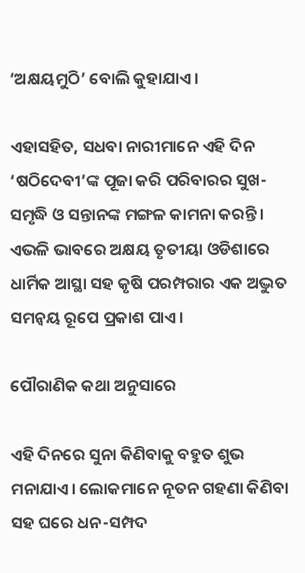‘ଅକ୍ଷୟମୁଠି’ ବୋଲି କୁହାଯାଏ।

ଏହାସହିତ, ସଧବା ନାରୀମାନେ ଏହି ଦିନ ‘ଷଠିଦେବୀ’ଙ୍କ ପୂଜା କରି ପରିବାରର ସୁଖ-ସମୃଦ୍ଧି ଓ ସନ୍ତାନଙ୍କ ମଙ୍ଗଳ କାମନା କରନ୍ତି । ଏଭଳି ଭାବରେ ଅକ୍ଷୟ ତୃତୀୟା ଓଡିଶାରେ ଧାର୍ମିକ ଆସ୍ଥା ସହ କୃଷି ପରମ୍ପରାର ଏକ ଅଦ୍ଭୁତ ସମନ୍ୱୟ ରୂପେ ପ୍ରକାଶ ପାଏ ।

ପୌରାଣିକ କଥା ଅନୁସାରେ

ଏହି ଦିନରେ ସୁନା କିଣିବାକୁ ବହୁତ ଶୁଭ ମନାଯାଏ। ଲୋକମାନେ ନୂତନ ଗହଣା କିଣିବା ସହ ଘରେ ଧନ-ସମ୍ପଦ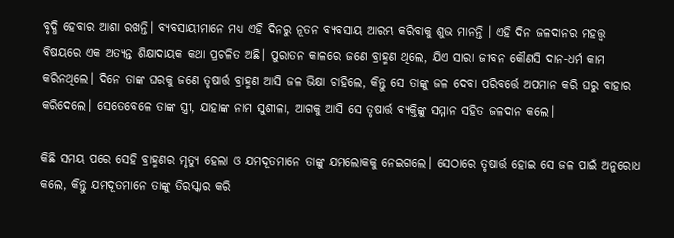ବୃଦ୍ଧି ହେବାର ଆଶା ରଖନ୍ତି। ବ୍ୟବସାୟୀମାନେ ମଧ୍ୟ ଏହି ଦିନରୁ ନୂତନ ବ୍ୟବସାୟ ଆରମ୍ଭ କରିବାକୁ ଶୁଭ ମାନନ୍ତି । ଏହି ଦିନ ଜଳଦାନର ମହତ୍ତ୍ୱ ବିଷୟରେ ଏକ ଅତ୍ୟନ୍ତ ଶିକ୍ଷାଦାୟକ କଥା ପ୍ରଚଳିତ ଅଛି। ପୁରାତନ କାଳରେ ଜଣେ ବ୍ରାହ୍ମଣ ଥିଲେ, ଯିଏ ସାରା ଜୀବନ କୌଣସି ଦାନ-ଧର୍ମ କାମ କରିନଥିଲେ। ଦିନେ ତାଙ୍କ ଘରକୁ ଜଣେ ତୃଷାର୍ତ୍ତ ବ୍ରାହ୍ମଣ ଆସି ଜଳ ଭିକ୍ଷା ଚାହିଲେ, କିନ୍ତୁ ସେ ତାଙ୍କୁ ଜଳ ଦେବା ପରିବର୍ତ୍ତେ ଅପମାନ କରି ଘରୁ ବାହାର କରିଦେଲେ। ସେତେବେଳେ ତାଙ୍କ ସ୍ତ୍ରୀ, ଯାହାଙ୍କ ନାମ ସୁଶୀଳା, ଆଗକୁ ଆସି ସେ ତୃଷାର୍ତ୍ତ ବ୍ୟକ୍ତିଙ୍କୁ ସମ୍ମାନ ସହିତ ଜଳଦାନ କଲେ।

କିଛି ସମୟ ପରେ ସେହି ବ୍ରାହ୍ମଣର ମୃତ୍ୟୁ ହେଲା ଓ ଯମଦୂତମାନେ ତାଙ୍କୁ ଯମଲୋକକୁ ନେଇଗଲେ। ସେଠାରେ ତୃଷାର୍ତ୍ତ ହୋଇ ସେ ଜଳ ପାଇଁ ଅନୁରୋଧ କଲେ, କିନ୍ତୁ ଯମଦୂତମାନେ ତାଙ୍କୁ ତିରସ୍କାର କରି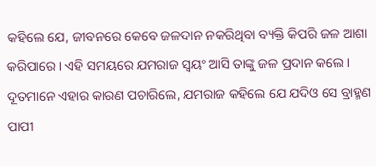କହିଲେ ଯେ, ଜୀବନରେ କେବେ ଜଳଦାନ ନକରିଥିବା ବ୍ୟକ୍ତି କିପରି ଜଳ ଆଶା କରିପାରେ। ଏହି ସମୟରେ ଯମରାଜ ସ୍ୱୟଂ ଆସି ତାଙ୍କୁ ଜଳ ପ୍ରଦାନ କଲେ। ଦୂତମାନେ ଏହାର କାରଣ ପଚାରିଲେ, ଯମରାଜ କହିଲେ ଯେ ଯଦିଓ ସେ ବ୍ରାହ୍ମଣ ପାପୀ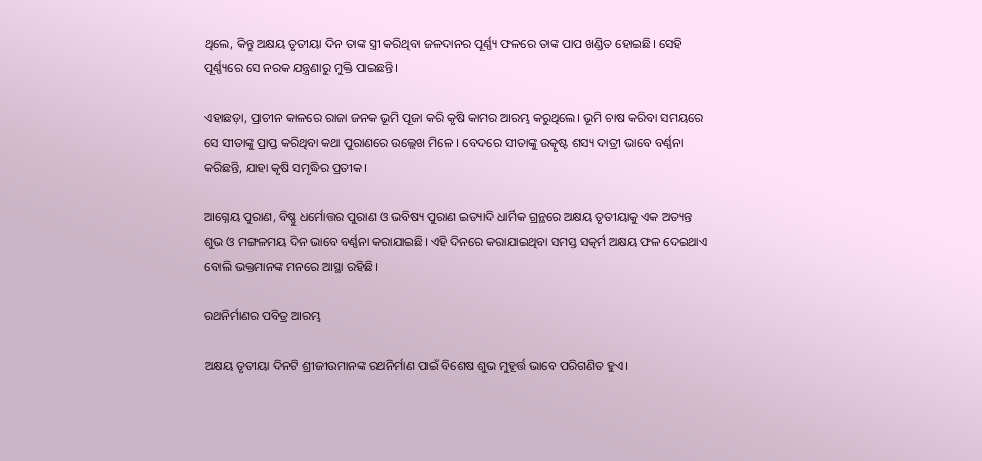ଥିଲେ, କିନ୍ତୁ ଅକ୍ଷୟ ତୃତୀୟା ଦିନ ତାଙ୍କ ସ୍ତ୍ରୀ କରିଥିବା ଜଳଦାନର ପୂର୍ଣ୍ଣ୍ୟ ଫଳରେ ତାଙ୍କ ପାପ ଖଣ୍ଡିତ ହୋଇଛି। ସେହି ପୂର୍ଣ୍ଣ୍ୟରେ ସେ ନରକ ଯନ୍ତ୍ରଣାରୁ ମୁକ୍ତି ପାଇଛନ୍ତି।

ଏହାଛଡ଼ା, ପ୍ରାଚୀନ କାଳରେ ରାଜା ଜନକ ଭୂମି ପୂଜା କରି କୃଷି କାମର ଆରମ୍ଭ କରୁଥିଲେ। ଭୂମି ଚାଷ କରିବା ସମୟରେ ସେ ସୀତାଙ୍କୁ ପ୍ରାପ୍ତ କରିଥିବା କଥା ପୁରାଣରେ ଉଲ୍ଲେଖ ମିଳେ । ବେଦରେ ସୀତାଙ୍କୁ ଉତ୍କୃଷ୍ଟ ଶସ୍ୟ ଦାତ୍ରୀ ଭାବେ ବର୍ଣ୍ଣନା କରିଛନ୍ତି, ଯାହା କୃଷି ସମୃଦ୍ଧିର ପ୍ରତୀକ।

ଆଗ୍ନେୟ ପୁରାଣ, ବିଷ୍ଣୁ ଧର୍ମୋତ୍ତର ପୁରାଣ ଓ ଭବିଷ୍ୟ ପୁରାଣ ଇତ୍ୟାଦି ଧାର୍ମିକ ଗ୍ରନ୍ଥରେ ଅକ୍ଷୟ ତୃତୀୟାକୁ ଏକ ଅତ୍ୟନ୍ତ ଶୁଭ ଓ ମଙ୍ଗଳମୟ ଦିନ ଭାବେ ବର୍ଣ୍ଣନା କରାଯାଇଛି। ଏହି ଦିନରେ କରାଯାଇଥିବା ସମସ୍ତ ସତ୍କର୍ମ ଅକ୍ଷୟ ଫଳ ଦେଇଥାଏ ବୋଲି ଭକ୍ତମାନଙ୍କ ମନରେ ଆସ୍ଥା ରହିଛି।

ରଥନିର୍ମାଣର ପବିତ୍ର ଆରମ୍ଭ

ଅକ୍ଷୟ ତୃତୀୟା ଦିନଟି ଶ୍ରୀଜୀଉମାନଙ୍କ ରଥନିର୍ମାଣ ପାଇଁ ବିଶେଷ ଶୁଭ ମୁହୂର୍ତ୍ତ ଭାବେ ପରିଗଣିତ ହୁଏ।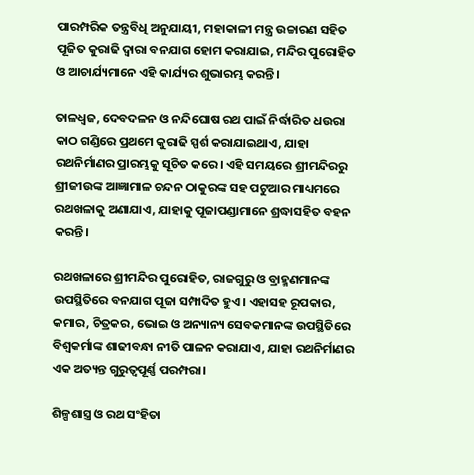ପାରମ୍ପରିକ ତନ୍ତ୍ରବିଧି ଅନୁଯାୟୀ, ମହାକାଳୀ ମନ୍ତ୍ର ଉଚ୍ଚାରଣ ସହିତ ପୂଜିତ କୁରାଢି ଦ୍ୱାରା ବନଯାଗ ହୋମ କରାଯାଇ, ମନ୍ଦିର ପୁରୋହିତ ଓ ଆଚାର୍ଯ୍ୟମାନେ ଏହି କାର୍ଯ୍ୟର ଶୁଭାରମ୍ଭ କରନ୍ତି।

ତାଳଧ୍ୱଜ, ଦେବଦଳନ ଓ ନନ୍ଦିଘୋଷ ରଥ ପାଇଁ ନିର୍ଦ୍ଧାରିତ ଧଉରା କାଠ ଗଣ୍ଡିରେ ପ୍ରଥମେ କୁରାଢି ସ୍ପର୍ଶ କରାଯାଇଥାଏ, ଯାହା ରଥନିର୍ମାଣର ପ୍ରାରମ୍ଭକୁ ସୂଚିତ କରେ। ଏହି ସମୟରେ ଶ୍ରୀମନ୍ଦିରରୁ ଶ୍ରୀଜୀଉଙ୍କ ଆଜ୍ଞାମାଳ ଚନ୍ଦନ ଠାକୁରଙ୍କ ସହ ପଟୁଆର ମାଧ୍ୟମରେ ରଥଖଳାକୁ ଅଣାଯାଏ, ଯାହାକୁ ପୂଜାପଣ୍ଡାମାନେ ଶ୍ରଦ୍ଧାସହିତ ବହନ କରନ୍ତି।

ରଥଖଳାରେ ଶ୍ରୀମନ୍ଦିର ପୁରୋହିତ, ରାଜଗୁରୁ ଓ ବ୍ରାହ୍ମଣମାନଙ୍କ ଉପସ୍ଥିତିରେ ବନଯାଗ ପୂଜା ସମ୍ପାଦିତ ହୁଏ। ଏହାସହ ରୂପକାର, କମାର, ଚିତ୍ରକର, ଭୋଇ ଓ ଅନ୍ୟାନ୍ୟ ସେବକମାନଙ୍କ ଉପସ୍ଥିତିରେ ବିଶ୍ୱକର୍ମାଙ୍କ ଶାଢୀବନ୍ଧା ନୀତି ପାଳନ କରାଯାଏ, ଯାହା ରଥନିର୍ମାଣର ଏକ ଅତ୍ୟନ୍ତ ଗୁରୁତ୍ୱପୂର୍ଣ୍ଣ ପରମ୍ପରା।

ଶିଳ୍ପଶାସ୍ତ୍ର ଓ ରଥ ସଂହିତା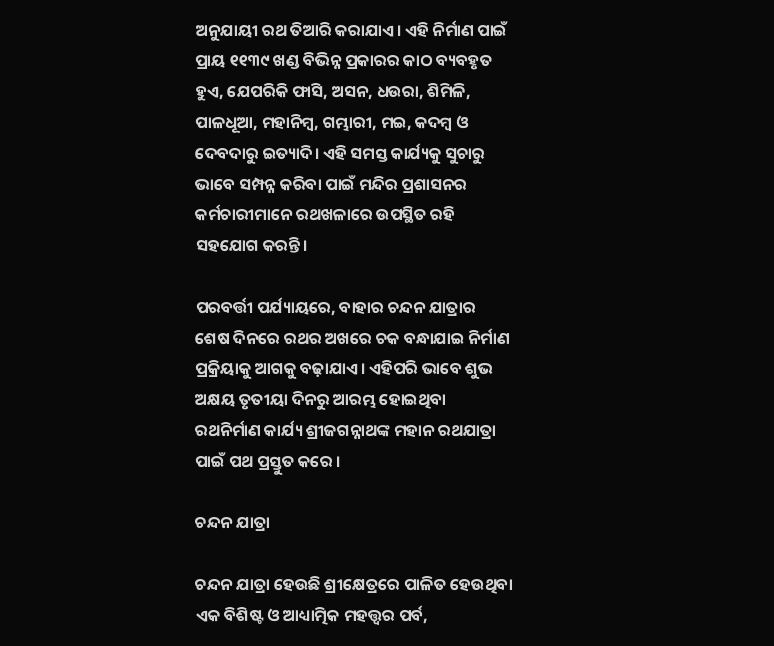ଅନୁଯାୟୀ ରଥ ତିଆରି କରାଯାଏ। ଏହି ନିର୍ମାଣ ପାଇଁ ପ୍ରାୟ ୧୧୩୯ ଖଣ୍ଡ ବିଭିନ୍ନ ପ୍ରକାରର କାଠ ବ୍ୟବହୃତ ହୁଏ, ଯେପରିକି ଫାସି, ଅସନ, ଧଉରା, ଶିମିଳି, ପାଳଧୂଆ, ମହାନିମ୍ବ, ଗମ୍ଭାରୀ, ମଇ, କଦମ୍ବ ଓ ଦେବଦାରୁ ଇତ୍ୟାଦି। ଏହି ସମସ୍ତ କାର୍ଯ୍ୟକୁ ସୁଚାରୁ ଭାବେ ସମ୍ପନ୍ନ କରିବା ପାଇଁ ମନ୍ଦିର ପ୍ରଶାସନର କର୍ମଚାରୀମାନେ ରଥଖଳାରେ ଉପସ୍ଥିତ ରହି ସହଯୋଗ କରନ୍ତି।

ପରବର୍ତ୍ତୀ ପର୍ଯ୍ୟାୟରେ, ବାହାର ଚନ୍ଦନ ଯାତ୍ରାର ଶେଷ ଦିନରେ ରଥର ଅଖରେ ଚକ ବନ୍ଧାଯାଇ ନିର୍ମାଣ ପ୍ରକ୍ରିୟାକୁ ଆଗକୁ ବଢ଼ାଯାଏ। ଏହିପରି ଭାବେ ଶୁଭ ଅକ୍ଷୟ ତୃତୀୟା ଦିନରୁ ଆରମ୍ଭ ହୋଇଥିବା ରଥନିର୍ମାଣ କାର୍ଯ୍ୟ ଶ୍ରୀଜଗନ୍ନାଥଙ୍କ ମହାନ ରଥଯାତ୍ରା ପାଇଁ ପଥ ପ୍ରସ୍ତୁତ କରେ ।

ଚନ୍ଦନ ଯାତ୍ରା

ଚନ୍ଦନ ଯାତ୍ରା ହେଉଛି ଶ୍ରୀକ୍ଷେତ୍ରରେ ପାଳିତ ହେଉଥିବା ଏକ ବିଶିଷ୍ଟ ଓ ଆଧ୍ୟାତ୍ମିକ ମହତ୍ତ୍ୱର ପର୍ବ,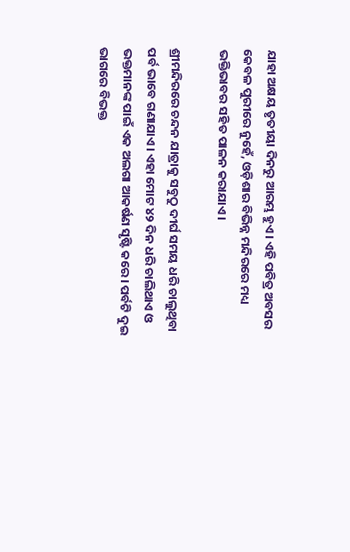ଯାହା ଅକ୍ଷୟ ତୃତୀୟା ଦିନରୁ ଆରମ୍ଭ ହୁଏ। ଏହି ପବିତ୍ର ଅବସର କେବଳ ପୁରୀରେ ନୁହେଁ, ଓଡ଼ିଶାର ବିଭିନ୍ନ ମନ୍ଦିରରେ ମଧ୍ୟ ଭକ୍ତିଭାବର ସହିତ ପାଳନ କରାଯାଏ।

ଶ୍ରୀମନ୍ଦିରରେ ଚନ୍ଦନ ଯାତ୍ରାକୁ ସବୁଠୁ ଦୀର୍ଘ ସମୟ ଧରି ଚାଲୁଥିବା ପର୍ବ ଭାବେ ଗଣାଯାଏ। ଏହା ମୋଟ ୪୨ ଦିନ ଧରି ଚାଲିଥାଏ ଓ ଭକ୍ତମାନଙ୍କ ପାଇଁ ଏକ ଅଲଗା ଆକର୍ଷଣ ସୃଷ୍ଟି କରେ। ପର୍ବଟି ଦୁଇ ଭାଗରେ ବିଭକ୍ତ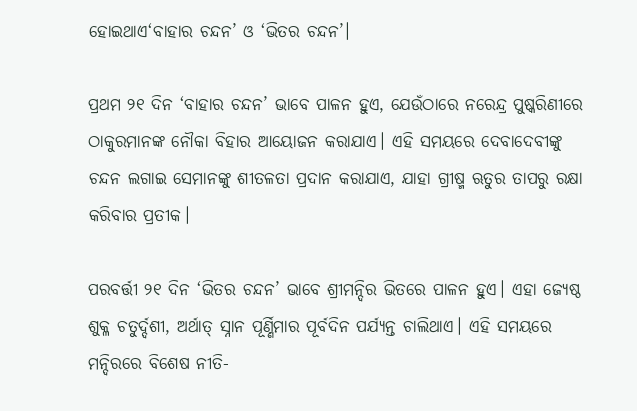ହୋଇଥାଏ‘ବାହାର ଚନ୍ଦନ’ ଓ ‘ଭିତର ଚନ୍ଦନ’।

ପ୍ରଥମ ୨୧ ଦିନ ‘ବାହାର ଚନ୍ଦନ’ ଭାବେ ପାଳନ ହୁଏ, ଯେଉଁଠାରେ ନରେନ୍ଦ୍ର ପୁଷ୍କରିଣୀରେ ଠାକୁରମାନଙ୍କ ନୌକା ବିହାର ଆୟୋଜନ କରାଯାଏ। ଏହି ସମୟରେ ଦେବାଦେବୀଙ୍କୁ ଚନ୍ଦନ ଲଗାଇ ସେମାନଙ୍କୁ ଶୀତଳତା ପ୍ରଦାନ କରାଯାଏ, ଯାହା ଗ୍ରୀଷ୍ମ ଋତୁର ତାପରୁ ରକ୍ଷା କରିବାର ପ୍ରତୀକ।

ପରବର୍ତ୍ତୀ ୨୧ ଦିନ ‘ଭିତର ଚନ୍ଦନ’ ଭାବେ ଶ୍ରୀମନ୍ଦିର ଭିତରେ ପାଳନ ହୁଏ। ଏହା ଜ୍ୟେଷ୍ଠ ଶୁକ୍ଳ ଚତୁର୍ଦ୍ଦଶୀ, ଅର୍ଥାତ୍ ସ୍ନାନ ପୂର୍ଣ୍ଣିମାର ପୂର୍ବଦିନ ପର୍ଯ୍ୟନ୍ତ ଚାଲିଥାଏ। ଏହି ସମୟରେ ମନ୍ଦିରରେ ବିଶେଷ ନୀତି-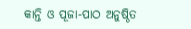କାନ୍ତି ଓ ପୂଜା-ପାଠ ଅନୁଷ୍ଠିତ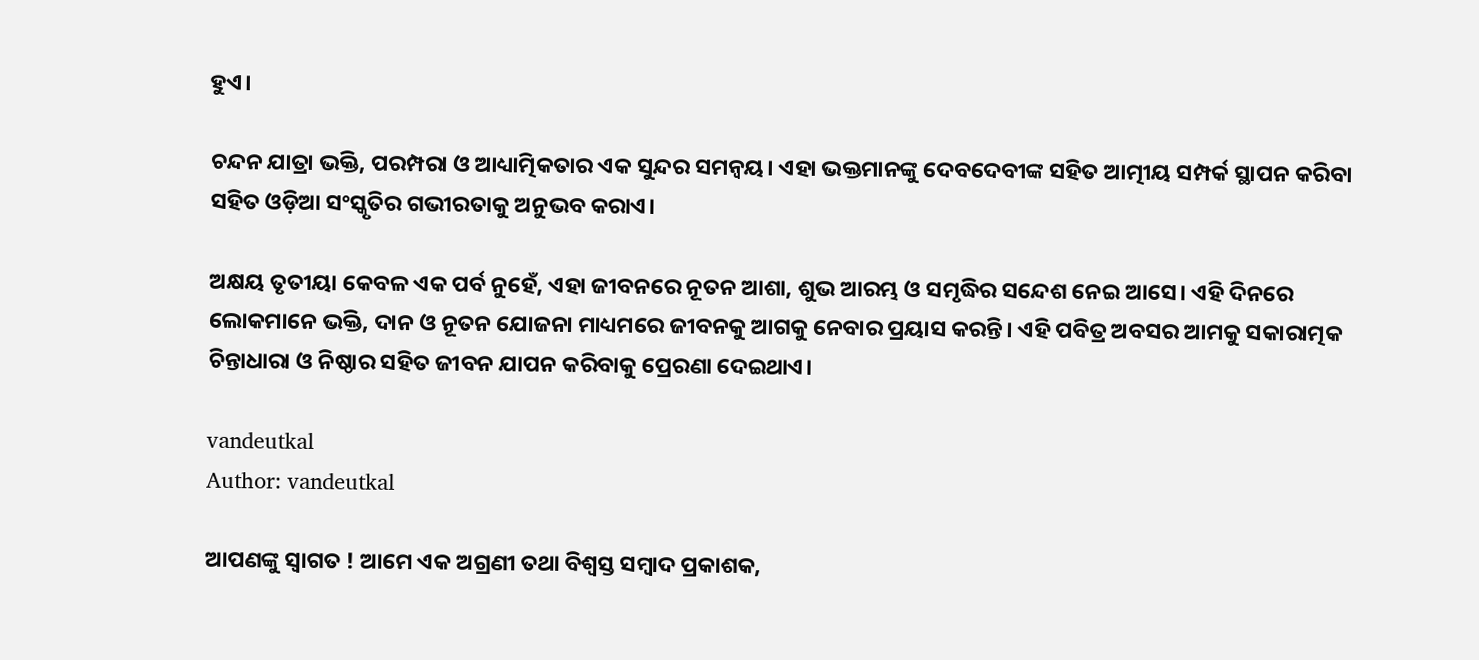ହୁଏ।

ଚନ୍ଦନ ଯାତ୍ରା ଭକ୍ତି, ପରମ୍ପରା ଓ ଆଧ୍ୟାତ୍ମିକତାର ଏକ ସୁନ୍ଦର ସମନ୍ୱୟ। ଏହା ଭକ୍ତମାନଙ୍କୁ ଦେବଦେବୀଙ୍କ ସହିତ ଆତ୍ମୀୟ ସମ୍ପର୍କ ସ୍ଥାପନ କରିବା ସହିତ ଓଡ଼ିଆ ସଂସ୍କୃତିର ଗଭୀରତାକୁ ଅନୁଭବ କରାଏ।

ଅକ୍ଷୟ ତୃତୀୟା କେବଳ ଏକ ପର୍ବ ନୁହେଁ, ଏହା ଜୀବନରେ ନୂତନ ଆଶା, ଶୁଭ ଆରମ୍ଭ ଓ ସମୃଦ୍ଧିର ସନ୍ଦେଶ ନେଇ ଆସେ। ଏହି ଦିନରେ ଲୋକମାନେ ଭକ୍ତି, ଦାନ ଓ ନୂତନ ଯୋଜନା ମାଧ୍ୟମରେ ଜୀବନକୁ ଆଗକୁ ନେବାର ପ୍ରୟାସ କରନ୍ତି। ଏହି ପବିତ୍ର ଅବସର ଆମକୁ ସକାରାତ୍ମକ ଚିନ୍ତାଧାରା ଓ ନିଷ୍ଠାର ସହିତ ଜୀବନ ଯାପନ କରିବାକୁ ପ୍ରେରଣା ଦେଇଥାଏ।

vandeutkal
Author: vandeutkal

ଆପଣଙ୍କୁ ସ୍ଵାଗତ ! ଆମେ ଏକ ଅଗ୍ରଣୀ ତଥା ବିଶ୍ୱସ୍ତ ସମ୍ବାଦ ପ୍ରକାଶକ,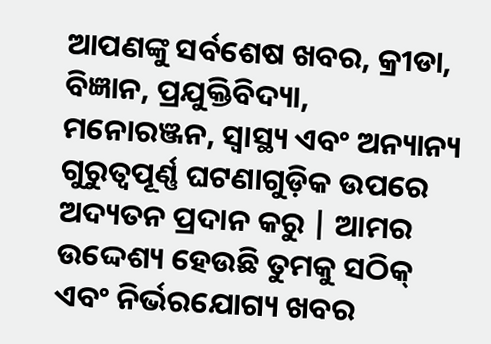ଆପଣଙ୍କୁ ସର୍ବଶେଷ ଖବର, କ୍ରୀଡା, ବିଜ୍ଞାନ, ପ୍ରଯୁକ୍ତିବିଦ୍ୟା, ମନୋରଞ୍ଜନ, ସ୍ୱାସ୍ଥ୍ୟ ଏବଂ ଅନ୍ୟାନ୍ୟ ଗୁରୁତ୍ୱପୂର୍ଣ୍ଣ ଘଟଣାଗୁଡ଼ିକ ଉପରେ ଅଦ୍ୟତନ ପ୍ରଦାନ କରୁ | ଆମର ଉଦ୍ଦେଶ୍ୟ ହେଉଛି ତୁମକୁ ସଠିକ୍ ଏବଂ ନିର୍ଭରଯୋଗ୍ୟ ଖବର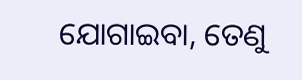ଯୋଗାଇବା, ତେଣୁ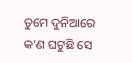ତୁମେ ଦୁନିଆରେ କ’ଣ ଘଟୁଛି ସେ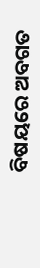ବିଷୟରେ ଅବଗତ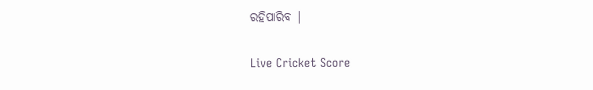ରହିପାରିବ |

Live Cricket Score